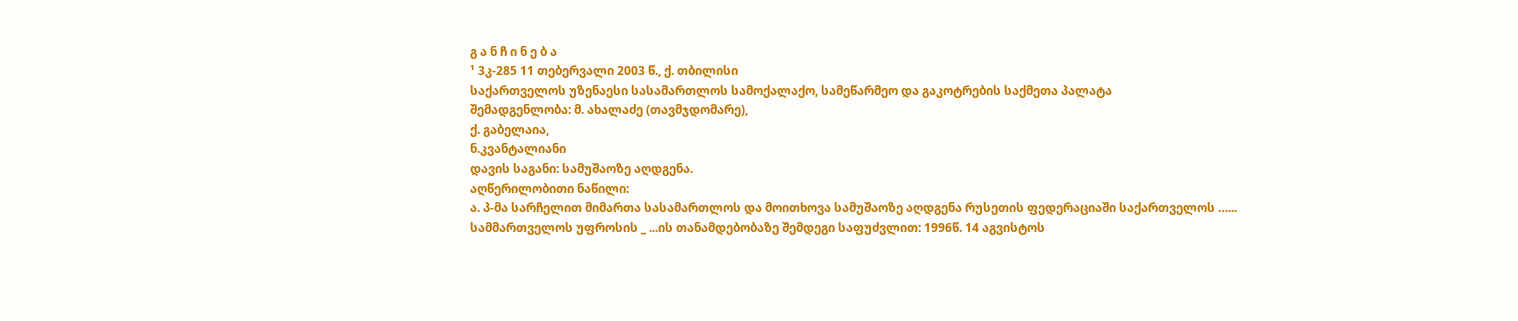გ ა ნ ჩ ი ნ ე ბ ა
¹ 3კ-285 11 თებერვალი 2003 წ., ქ. თბილისი
საქართველოს უზენაესი სასამართლოს სამოქალაქო, სამეწარმეო და გაკოტრების საქმეთა პალატა
შემადგენლობა: მ. ახალაძე (თავმჯდომარე),
ქ. გაბელაია,
ნ.კვანტალიანი
დავის საგანი: სამუშაოზე აღდგენა.
აღწერილობითი ნაწილი:
ა. პ-მა სარჩელით მიმართა სასამართლოს და მოითხოვა სამუშაოზე აღდგენა რუსეთის ფედერაციაში საქართველოს …... სამმართველოს უფროსის _ ...ის თანამდებობაზე შემდეგი საფუძვლით: 1996წ. 14 აგვისტოს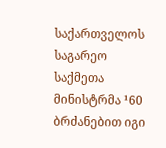საქართველოს საგარეო საქმეთა მინისტრმა ¹60 ბრძანებით იგი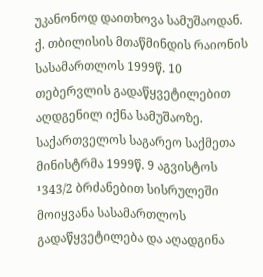უკანონოდ დაითხოვა სამუშაოდან. ქ. თბილისის მთაწმინდის რაიონის სასამართლოს 1999წ. 10 თებერვლის გადაწყვეტილებით აღდგენილ იქნა სამუშაოზე. საქართველოს საგარეო საქმეთა მინისტრმა 1999წ. 9 აგვისტოს ¹343/2 ბრძანებით სისრულეში მოიყვანა სასამართლოს გადაწყვეტილება და აღადგინა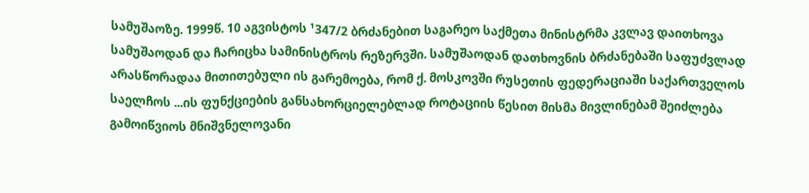სამუშაოზე. 1999წ. 10 აგვისტოს ¹347/2 ბრძანებით საგარეო საქმეთა მინისტრმა კვლავ დაითხოვა სამუშაოდან და ჩარიცხა სამინისტროს რეზერვში. სამუშაოდან დათხოვნის ბრძანებაში საფუძვლად არასწორადაა მითითებული ის გარემოება, რომ ქ. მოსკოვში რუსეთის ფედერაციაში საქართველოს საელჩოს ...ის ფუნქციების განსახორციელებლად როტაციის წესით მისმა მივლინებამ შეიძლება გამოიწვიოს მნიშვნელოვანი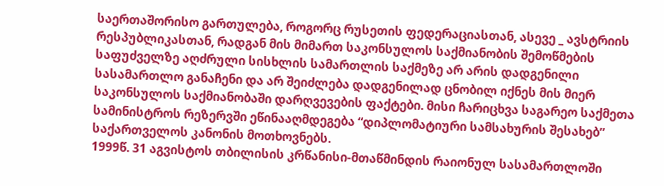საერთაშორისო გართულება, როგორც რუსეთის ფედერაციასთან, ასევე _ ავსტრიის რესპუბლიკასთან, რადგან მის მიმართ საკონსულოს საქმიანობის შემოწმების საფუძველზე აღძრული სისხლის სამართლის საქმეზე არ არის დადგენილი სასამართლო განაჩენი და არ შეიძლება დადგენილად ცნობილ იქნეს მის მიერ საკონსულოს საქმიანობაში დარღვევების ფაქტები. მისი ჩარიცხვა საგარეო საქმეთა სამინისტროს რეზერვში ეწინააღმდეგება “დიპლომატიური სამსახურის შესახებ” საქართველოს კანონის მოთხოვნებს.
1999წ. 31 აგვისტოს თბილისის კრწანისი-მთაწმინდის რაიონულ სასამართლოში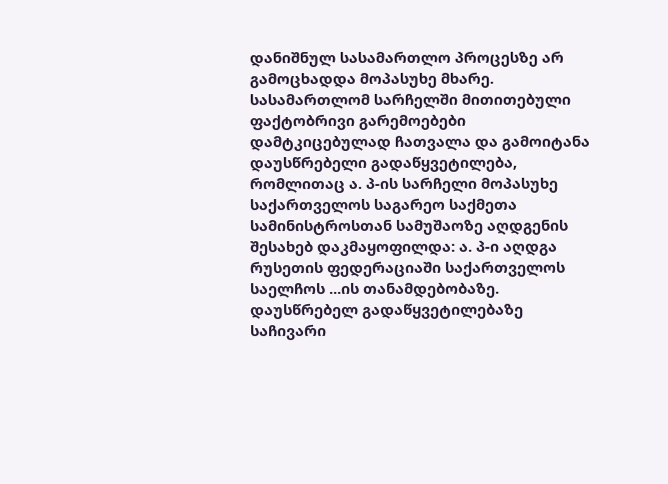დანიშნულ სასამართლო პროცესზე არ გამოცხადდა მოპასუხე მხარე. სასამართლომ სარჩელში მითითებული ფაქტობრივი გარემოებები დამტკიცებულად ჩათვალა და გამოიტანა დაუსწრებელი გადაწყვეტილება, რომლითაც ა. პ-ის სარჩელი მოპასუხე საქართველოს საგარეო საქმეთა სამინისტროსთან სამუშაოზე აღდგენის შესახებ დაკმაყოფილდა: ა. პ-ი აღდგა რუსეთის ფედერაციაში საქართველოს საელჩოს ...ის თანამდებობაზე.
დაუსწრებელ გადაწყვეტილებაზე საჩივარი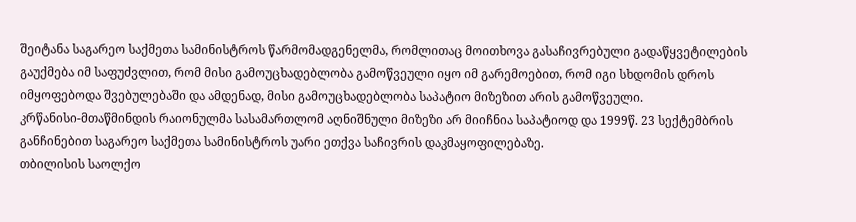შეიტანა საგარეო საქმეთა სამინისტროს წარმომადგენელმა, რომლითაც მოითხოვა გასაჩივრებული გადაწყვეტილების გაუქმება იმ საფუძვლით, რომ მისი გამოუცხადებლობა გამოწვეული იყო იმ გარემოებით, რომ იგი სხდომის დროს იმყოფებოდა შვებულებაში და ამდენად, მისი გამოუცხადებლობა საპატიო მიზეზით არის გამოწვეული.
კრწანისი-მთაწმინდის რაიონულმა სასამართლომ აღნიშნული მიზეზი არ მიიჩნია საპატიოდ და 1999წ. 23 სექტემბრის განჩინებით საგარეო საქმეთა სამინისტროს უარი ეთქვა საჩივრის დაკმაყოფილებაზე.
თბილისის საოლქო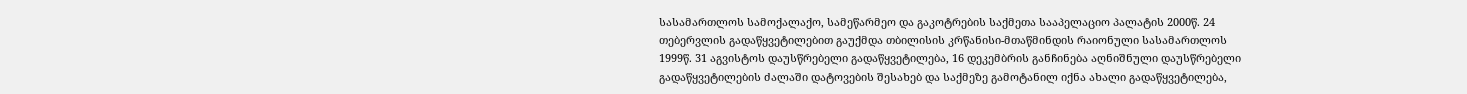სასამართლოს სამოქალაქო, სამეწარმეო და გაკოტრების საქმეთა სააპელაციო პალატის 2000წ. 24 თებერვლის გადაწყვეტილებით გაუქმდა თბილისის კრწანისი-მთაწმინდის რაიონული სასამართლოს 1999წ. 31 აგვისტოს დაუსწრებელი გადაწყვეტილება, 16 დეკემბრის განჩინება აღნიშნული დაუსწრებელი გადაწყვეტილების ძალაში დატოვების შესახებ და საქმეზე გამოტანილ იქნა ახალი გადაწყვეტილება,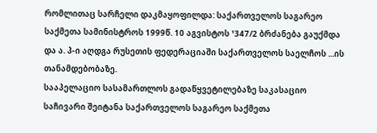რომლითაც სარჩელი დაკმაყოფილდა: საქართველოს საგარეო საქმეთა სამინისტროს 1999წ. 10 აგვისტოს ¹347/2 ბრძანება გაუქმდა და ა. პ-ი აღდგა რუსეთის ფედერაციაში საქართველოს საელჩოს ...ის თანამდებობაზე.
სააპელაციო სასამართლოს გადაწყვეტილებაზე საკასაციო საჩივარი შეიტანა საქართველოს საგარეო საქმეთა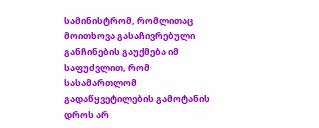სამინისტრომ, რომლითაც მოითხოვა გასაჩივრებული განჩინების გაუქმება იმ საფუძვლით, რომ სასამართლომ გადაწყვეტილების გამოტანის დროს არ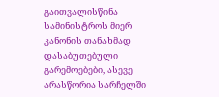გაითვალისწინა სამინისტროს მიერ კანონის თანახმად დასაბუთებული გარემოებები, ასევე არასწორია სარჩელში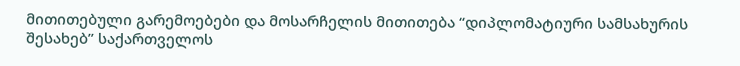მითითებული გარემოებები და მოსარჩელის მითითება “დიპლომატიური სამსახურის შესახებ” საქართველოს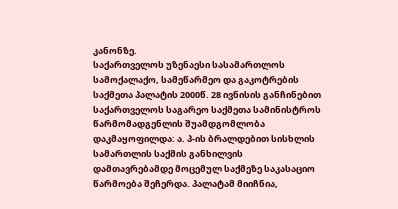კანონზე.
საქართველოს უზენაესი სასამართლოს სამოქალაქო, სამეწარმეო და გაკოტრების საქმეთა პალატის 2000წ. 28 ივნისის განჩინებით საქართველოს საგარეო საქმეთა სამინისტროს წარმომადგენლის შუამდგომლობა დაკმაყოფილდა: ა. პ-ის ბრალდებით სისხლის სამართლის საქმის განხილვის დამთავრებამდე მოცემულ საქმეზე საკასაციო წარმოება შეჩერდა. პალატამ მიიჩნია,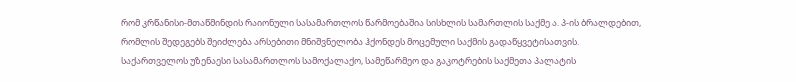რომ კრწანისი-მთაწმინდის რაიონული სასამართლოს წარმოებაშია სისხლის სამართლის საქმე ა. პ-ის ბრალდებით, რომლის შედეგებს შეიძლება არსებითი მნიშვნელობა ჰქონდეს მოცემული საქმის გადაწყვეტისათვის.
საქართველოს უზენაესი სასამართლოს სამოქალაქო, სამეწარმეო და გაკოტრების საქმეთა პალატის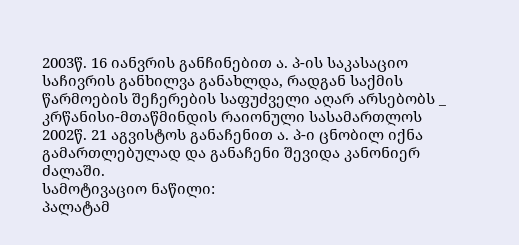2003წ. 16 იანვრის განჩინებით ა. პ-ის საკასაციო საჩივრის განხილვა განახლდა, რადგან საქმის წარმოების შეჩერების საფუძველი აღარ არსებობს _ კრწანისი-მთაწმინდის რაიონული სასამართლოს 2002წ. 21 აგვისტოს განაჩენით ა. პ-ი ცნობილ იქნა გამართლებულად და განაჩენი შევიდა კანონიერ ძალაში.
სამოტივაციო ნაწილი:
პალატამ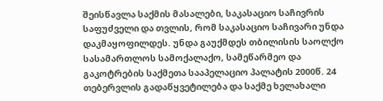შეისწავლა საქმის მასალები, საკასაციო საჩივრის საფუძველი და თვლის, რომ საკასაციო საჩივარი უნდა დაკმაყოფილდეს. უნდა გაუქმდეს თბილისის საოლქო სასამართლოს სამოქალაქო, სამეწარმეო და გაკოტრების საქმეთა სააპელაციო პალატის 2000წ. 24 თებერვლის გადაწყვეტილება და საქმე ხელახალი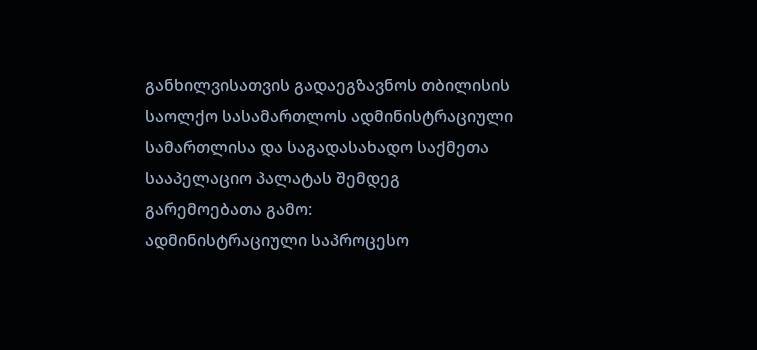განხილვისათვის გადაეგზავნოს თბილისის საოლქო სასამართლოს ადმინისტრაციული სამართლისა და საგადასახადო საქმეთა სააპელაციო პალატას შემდეგ გარემოებათა გამო:
ადმინისტრაციული საპროცესო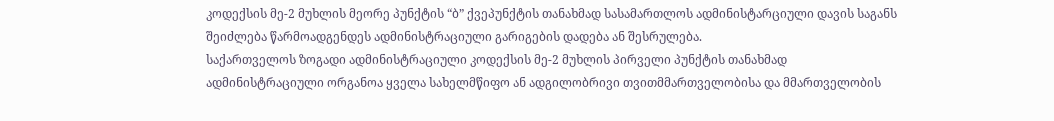კოდექსის მე-2 მუხლის მეორე პუნქტის “ბ” ქვეპუნქტის თანახმად სასამართლოს ადმინისტარციული დავის საგანს შეიძლება წარმოადგენდეს ადმინისტრაციული გარიგების დადება ან შესრულება.
საქართველოს ზოგადი ადმინისტრაციული კოდექსის მე-2 მუხლის პირველი პუნქტის თანახმად ადმინისტრაციული ორგანოა ყველა სახელმწიფო ან ადგილობრივი თვითმმართველობისა და მმართველობის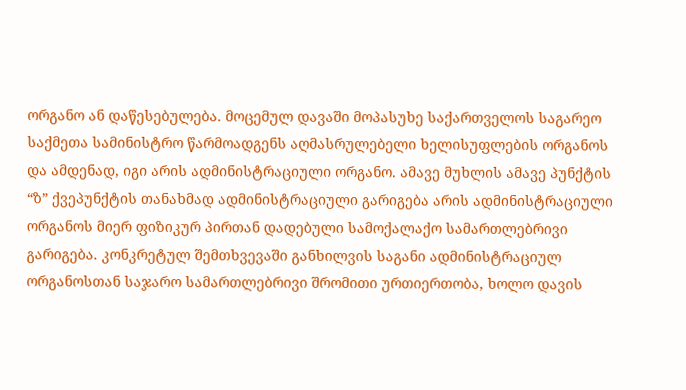ორგანო ან დაწესებულება. მოცემულ დავაში მოპასუხე საქართველოს საგარეო საქმეთა სამინისტრო წარმოადგენს აღმასრულებელი ხელისუფლების ორგანოს და ამდენად, იგი არის ადმინისტრაციული ორგანო. ამავე მუხლის ამავე პუნქტის “ზ” ქვეპუნქტის თანახმად ადმინისტრაციული გარიგება არის ადმინისტრაციული ორგანოს მიერ ფიზიკურ პირთან დადებული სამოქალაქო სამართლებრივი გარიგება. კონკრეტულ შემთხვევაში განხილვის საგანი ადმინისტრაციულ ორგანოსთან საჯარო სამართლებრივი შრომითი ურთიერთობა, ხოლო დავის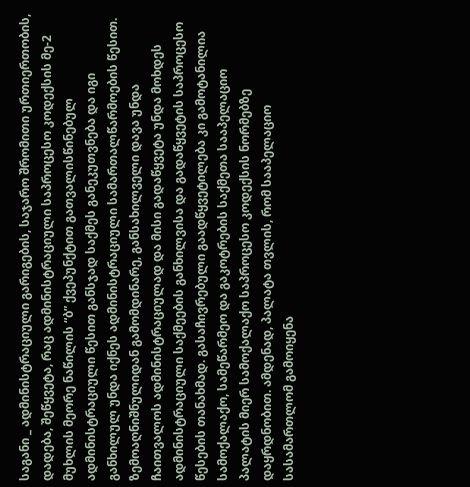საგანი _ ადმინისტრაციული გარიგების, საჯარო შრომითი ურთიერთობის, დადება, შეწყვეტა, რაც ადმინისტრაციული საპროცესო კოდექსის მე-2 მუხლის მეორე ნაწილის “ბ” ქვეპუნქტით გათვალისწინებულ ადმინისტრაციული წესით განსჯად საქმეს განეკუთვნება და იგი განხილულ უნდა იქნეს ადმინისტრაციული სამართალწარმოების წესით.
ზემოაღნიშნულიდან გამომდინარე, განსახილველი დავა უნდა ჩაითვალოს ადმინისტრაციულად და მისი გადაწყვეტა უნდა მოხდეს ადმინისტრაციული საქმეების განხილვისა და გადაწყვეტის საპროცესო წესების თანახმად. გასაჩივრებული გაადწყვეტილება კი გამოტანილია სამოქალაქო, სამეწარმეო და გაკოტრების საქმეთა სააპელაციო პალატის მიერ სამოქალაქო საპროცესო კოდექსის ნორმებზე დაყრდნობით. ამდენად, პალატა თვლის, რომ სააპელაციო სასამართლომ გამოიყენა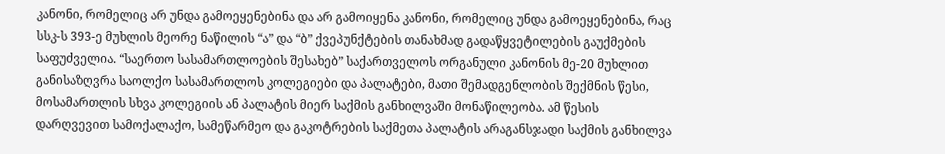კანონი, რომელიც არ უნდა გამოეყენებინა და არ გამოიყენა კანონი, რომელიც უნდა გამოეყენებინა, რაც სსკ-ს 393-ე მუხლის მეორე ნაწილის “ა” და “ბ” ქვეპუნქტების თანახმად გადაწყვეტილების გაუქმების საფუძველია. “საერთო სასამართლოების შესახებ” საქართველოს ორგანული კანონის მე-20 მუხლით განისაზღვრა საოლქო სასამართლოს კოლეგიები და პალატები, მათი შემადგენლობის შექმნის წესი, მოსამართლის სხვა კოლეგიის ან პალატის მიერ საქმის განხილვაში მონაწილეობა. ამ წესის დარღვევით სამოქალაქო, სამეწარმეო და გაკოტრების საქმეთა პალატის არაგანსჯადი საქმის განხილვა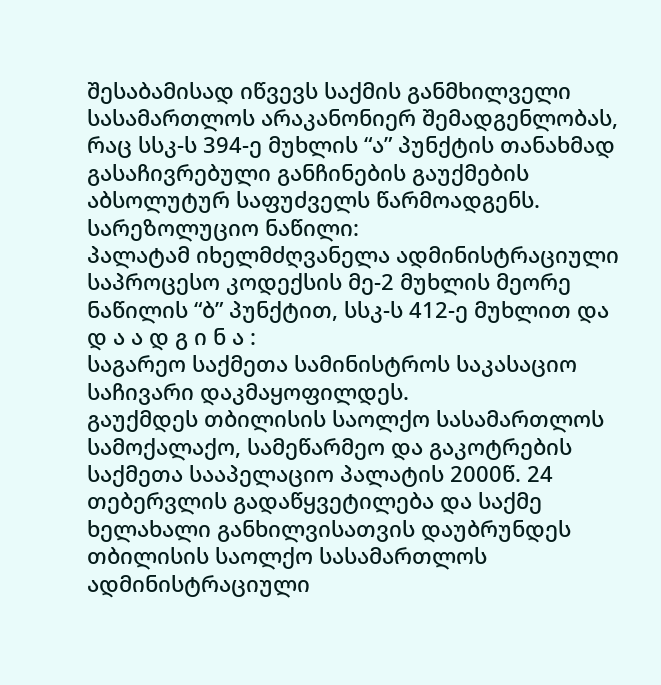შესაბამისად იწვევს საქმის განმხილველი სასამართლოს არაკანონიერ შემადგენლობას, რაც სსკ-ს 394-ე მუხლის “ა” პუნქტის თანახმად გასაჩივრებული განჩინების გაუქმების აბსოლუტურ საფუძველს წარმოადგენს.
სარეზოლუციო ნაწილი:
პალატამ იხელმძღვანელა ადმინისტრაციული საპროცესო კოდექსის მე-2 მუხლის მეორე ნაწილის “ბ” პუნქტით, სსკ-ს 412-ე მუხლით და
დ ა ა დ გ ი ნ ა :
საგარეო საქმეთა სამინისტროს საკასაციო საჩივარი დაკმაყოფილდეს.
გაუქმდეს თბილისის საოლქო სასამართლოს სამოქალაქო, სამეწარმეო და გაკოტრების საქმეთა სააპელაციო პალატის 2000წ. 24 თებერვლის გადაწყვეტილება და საქმე ხელახალი განხილვისათვის დაუბრუნდეს თბილისის საოლქო სასამართლოს ადმინისტრაციული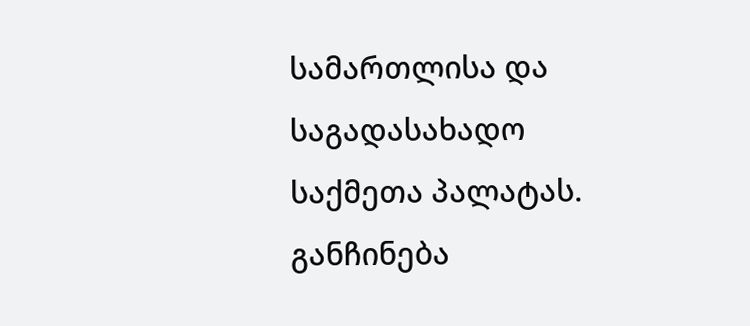სამართლისა და საგადასახადო საქმეთა პალატას.
განჩინება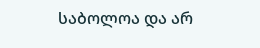საბოლოა და არ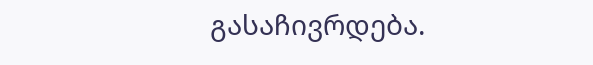გასაჩივრდება.